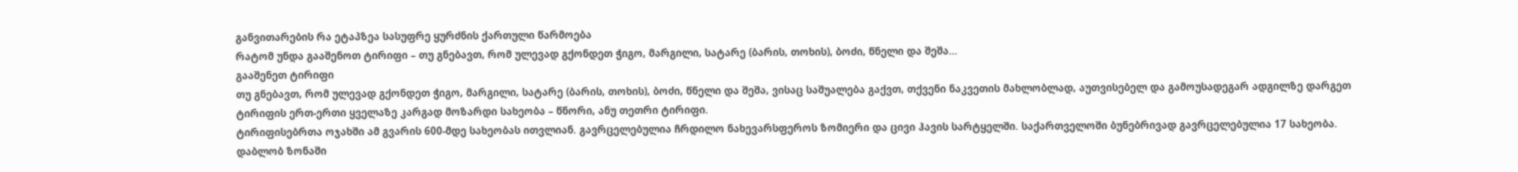განვითარების რა ეტაპზეა სასუფრე ყურძნის ქართული წარმოება
რატომ უნდა გააშენოთ ტირიფი – თუ გნებავთ, რომ ულევად გქონდეთ ჭიგო, მარგილი, სატარე (ბარის, თოხის), ბოძი, წნელი და შეშა…
გააშენეთ ტირიფი
თუ გნებავთ, რომ ულევად გქონდეთ ჭიგო, მარგილი, სატარე (ბარის, თოხის), ბოძი, წნელი და შეშა, ვისაც საშუალება გაქვთ, თქვენი ნაკვეთის მახლობლად, აუთვისებელ და გამოუსადეგარ ადგილზე დარგეთ ტირიფის ერთ-ერთი ყველაზე კარგად მოზარდი სახეობა – წნორი, ანუ თეთრი ტირიფი.
ტირიფისებრთა ოჯახში ამ გვარის 600-მდე სახეობას ითვლიან. გავრცელებულია ჩრდილო ნახევარსფეროს ზომიერი და ცივი ჰავის სარტყელში. საქართველოში ბუნებრივად გავრცელებულია 17 სახეობა. დაბლობ ზონაში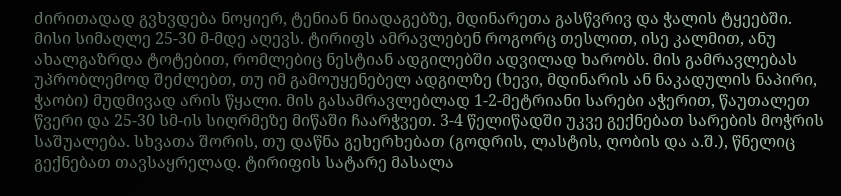ძირითადად გვხვდება ნოყიერ, ტენიან ნიადაგებზე, მდინარეთა გასწვრივ და ჭალის ტყეებში. მისი სიმაღლე 25-30 მ-მდე აღევს. ტირიფს ამრავლებენ როგორც თესლით, ისე კალმით, ანუ ახალგაზრდა ტოტებით, რომლებიც ნესტიან ადგილებში ადვილად ხარობს. მის გამრავლებას უპრობლემოდ შეძლებთ, თუ იმ გამოუყენებელ ადგილზე (ხევი, მდინარის ან ნაკადულის ნაპირი, ჭაობი) მუდმივად არის წყალი. მის გასამრავლებლად 1-2-მეტრიანი სარები აჭერით, წაუთალეთ წვერი და 25-30 სმ-ის სიღრმეზე მიწაში ჩაარჭვეთ. 3-4 წელიწადში უკვე გექნებათ სარების მოჭრის საშუალება. სხვათა შორის, თუ დაწნა გეხერხებათ (გოდრის, ლასტის, ღობის და ა.შ.), წნელიც გექნებათ თავსაყრელად. ტირიფის სატარე მასალა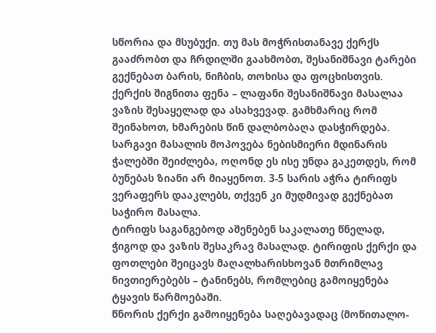სწორია და მსუბუქი. თუ მას მოჭრისთანავე ქერქს გააძრობთ და ჩრდილში გაახმობთ, შესანიშნავი ტარები გექნებათ ბარის, ნიჩბის, თოხისა და ფოცხისთვის. ქერქის შიგნითა ფენა – ლაფანი შესანიშნავი მასალაა ვაზის შესაყელად და ასახვევად. გამხმარიც რომ შეინახოთ, ხმარების წინ დალბობაღა დასჭირდება.
სარგავი მასალის მოპოვება ნებისმიერი მდინარის ჭალებში შეიძლება, ოღონდ ეს ისე უნდა გაკეთდეს, რომ ბუნებას ზიანი არ მიაყენოთ. 3-5 სარის აჭრა ტირიფს ვერაფერს დააკლებს, თქვენ კი მუდმივად გექნებათ საჭირო მასალა.
ტირიფს საგანგებოდ აშენებენ საკალათე წნელად, ჭიგოდ და ვაზის შესაკრავ მასალად. ტირიფის ქერქი და ფოთლები შეიცავს მაღალხარისხოვან მთრიმლავ ნივთიერებებს – ტანინებს, რომლებიც გამოიყენება ტყავის წარმოებაში.
წნორის ქერქი გამოიყენება საღებავადაც (მოწითალო-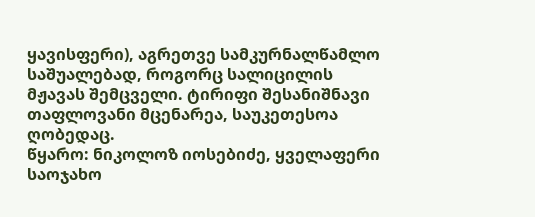ყავისფერი), აგრეთვე სამკურნალწამლო საშუალებად, როგორც სალიცილის მჟავას შემცველი. ტირიფი შესანიშნავი თაფლოვანი მცენარეა, საუკეთესოა ღობედაც.
წყარო: ნიკოლოზ იოსებიძე, ყველაფერი საოჯახო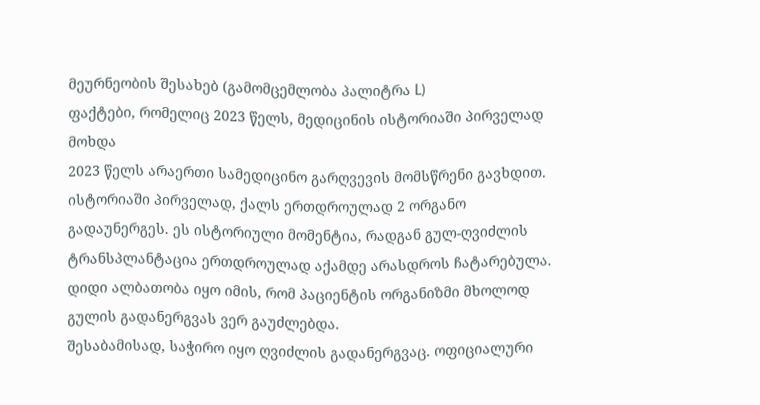მეურნეობის შესახებ (გამომცემლობა პალიტრა L)
ფაქტები, რომელიც 2023 წელს, მედიცინის ისტორიაში პირველად მოხდა
2023 წელს არაერთი სამედიცინო გარღვევის მომსწრენი გავხდით. ისტორიაში პირველად, ქალს ერთდროულად 2 ორგანო გადაუნერგეს. ეს ისტორიული მომენტია, რადგან გულ-ღვიძლის ტრანსპლანტაცია ერთდროულად აქამდე არასდროს ჩატარებულა. დიდი ალბათობა იყო იმის, რომ პაციენტის ორგანიზმი მხოლოდ გულის გადანერგვას ვერ გაუძლებდა.
შესაბამისად, საჭირო იყო ღვიძლის გადანერგვაც. ოფიციალური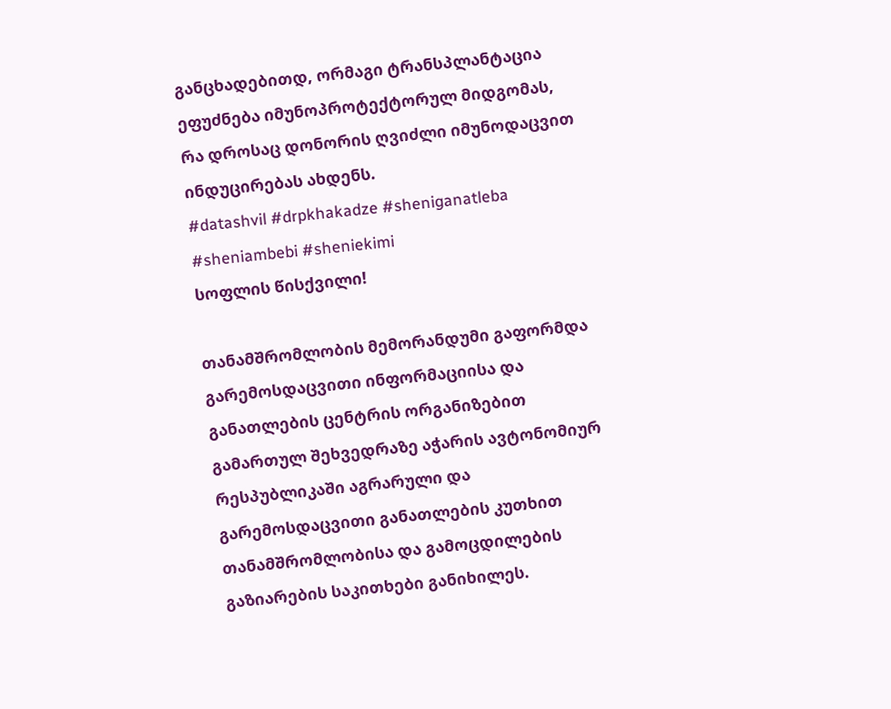განცხადებითდ, ორმაგი ტრანსპლანტაცია ეფუძნება იმუნოპროტექტორულ მიდგომას, რა დროსაც დონორის ღვიძლი იმუნოდაცვით ინდუცირებას ახდენს.
#datashvil #drpkhakadze #sheniganatleba #sheniambebi #sheniekimi
სოფლის წისქვილი!

თანამშრომლობის მემორანდუმი გაფორმდა
გარემოსდაცვითი ინფორმაციისა და განათლების ცენტრის ორგანიზებით გამართულ შეხვედრაზე აჭარის ავტონომიურ რესპუბლიკაში აგრარული და გარემოსდაცვითი განათლების კუთხით თანამშრომლობისა და გამოცდილების გაზიარების საკითხები განიხილეს.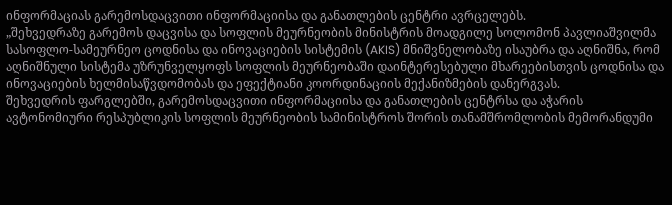ინფორმაციას გარემოსდაცვითი ინფორმაციისა და განათლების ცენტრი ავრცელებს.
„შეხვედრაზე გარემოს დაცვისა და სოფლის მეურნეობის მინისტრის მოადგილე სოლომონ პავლიაშვილმა სასოფლო-სამეურნეო ცოდნისა და ინოვაციების სისტემის (AKIS) მნიშვნელობაზე ისაუბრა და აღნიშნა, რომ აღნიშნული სისტემა უზრუნველყოფს სოფლის მეურნეობაში დაინტერესებული მხარეებისთვის ცოდნისა და ინოვაციების ხელმისაწვდომობას და ეფექტიანი კოორდინაციის მექანიზმების დანერგვას.
შეხვედრის ფარგლებში, გარემოსდაცვითი ინფორმაციისა და განათლების ცენტრსა და აჭარის ავტონომიური რესპუბლიკის სოფლის მეურნეობის სამინისტროს შორის თანამშრომლობის მემორანდუმი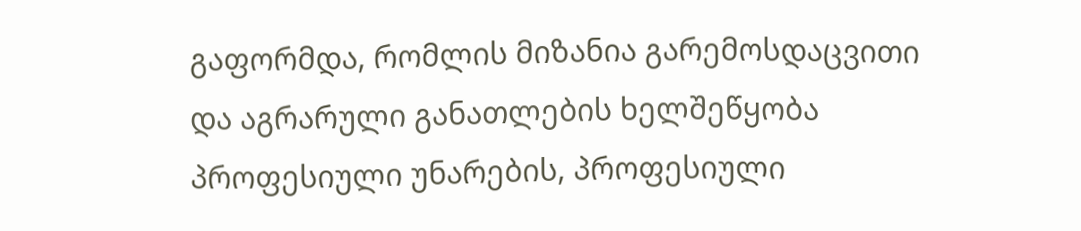გაფორმდა, რომლის მიზანია გარემოსდაცვითი და აგრარული განათლების ხელშეწყობა პროფესიული უნარების, პროფესიული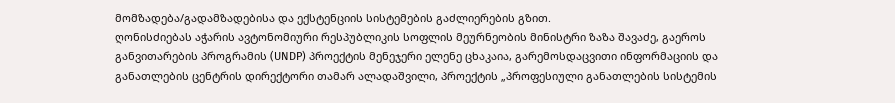მომზადება/გადამზადებისა და ექსტენციის სისტემების გაძლიერების გზით.
ღონისძიებას აჭარის ავტონომიური რესპუბლიკის სოფლის მეურნეობის მინისტრი ზაზა შავაძე, გაეროს განვითარების პროგრამის (UNDP) პროექტის მენეჯერი ელენე ცხაკაია, გარემოსდაცვითი ინფორმაციის და განათლების ცენტრის დირექტორი თამარ ალადაშვილი, პროექტის „პროფესიული განათლების სისტემის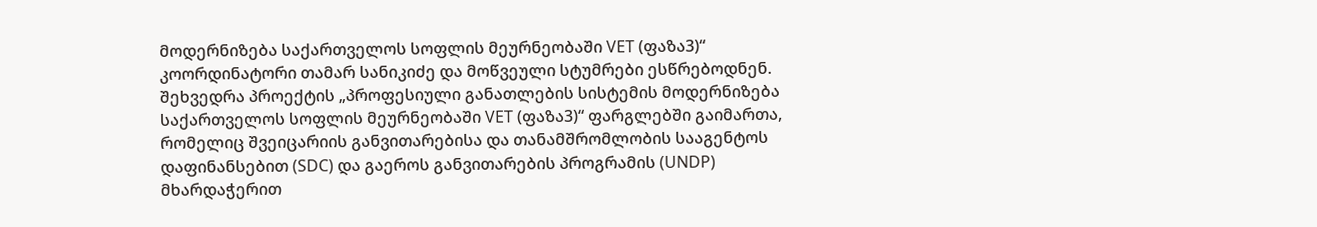მოდერნიზება საქართველოს სოფლის მეურნეობაში VET (ფაზა3)“ კოორდინატორი თამარ სანიკიძე და მოწვეული სტუმრები ესწრებოდნენ.
შეხვედრა პროექტის „პროფესიული განათლების სისტემის მოდერნიზება საქართველოს სოფლის მეურნეობაში VET (ფაზა3)“ ფარგლებში გაიმართა, რომელიც შვეიცარიის განვითარებისა და თანამშრომლობის სააგენტოს დაფინანსებით (SDC) და გაეროს განვითარების პროგრამის (UNDP) მხარდაჭერით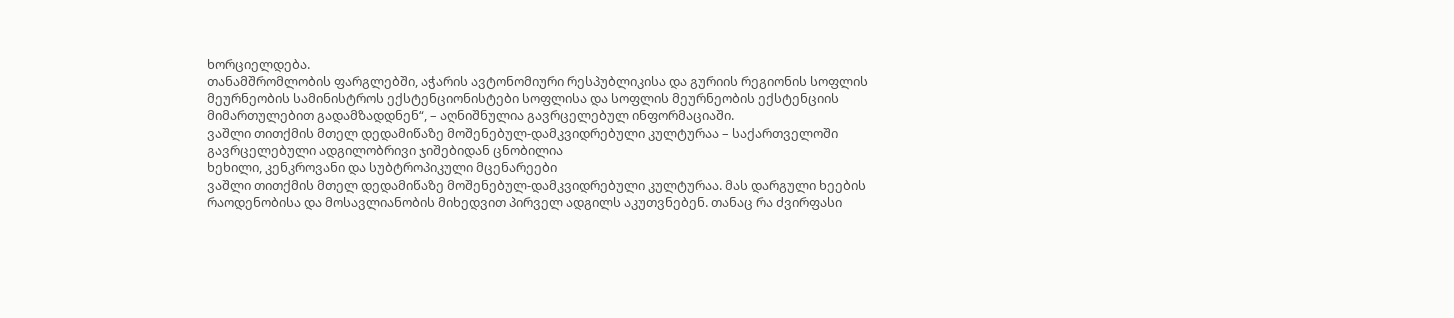ხორციელდება.
თანამშრომლობის ფარგლებში, აჭარის ავტონომიური რესპუბლიკისა და გურიის რეგიონის სოფლის მეურნეობის სამინისტროს ექსტენციონისტები სოფლისა და სოფლის მეურნეობის ექსტენციის მიმართულებით გადამზადდნენ“, – აღნიშნულია გავრცელებულ ინფორმაციაში.
ვაშლი თითქმის მთელ დედამიწაზე მოშენებულ-დამკვიდრებული კულტურაა – საქართველოში გავრცელებული ადგილობრივი ჯიშებიდან ცნობილია
ხეხილი, კენკროვანი და სუბტროპიკული მცენარეები
ვაშლი თითქმის მთელ დედამიწაზე მოშენებულ-დამკვიდრებული კულტურაა. მას დარგული ხეების რაოდენობისა და მოსავლიანობის მიხედვით პირველ ადგილს აკუთვნებენ. თანაც რა ძვირფასი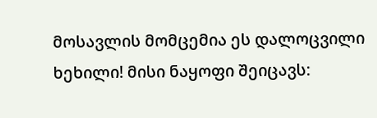მოსავლის მომცემია ეს დალოცვილი ხეხილი! მისი ნაყოფი შეიცავს: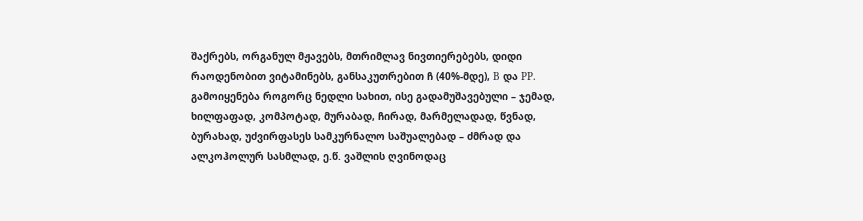შაქრებს, ორგანულ მჟავებს, მთრიმლავ ნივთიერებებს, დიდი რაოდენობით ვიტამინებს, განსაკუთრებით ჩ (40%-მდე), B და PP. გამოიყენება როგორც ნედლი სახით, ისე გადამუშავებული – ჯემად, ხილფაფად, კომპოტად, მურაბად, ჩირად, მარმელადად, წვნად, ბურახად, უძვირფასეს სამკურნალო საშუალებად – ძმრად და ალკოჰოლურ სასმლად, ე.წ. ვაშლის ღვინოდაც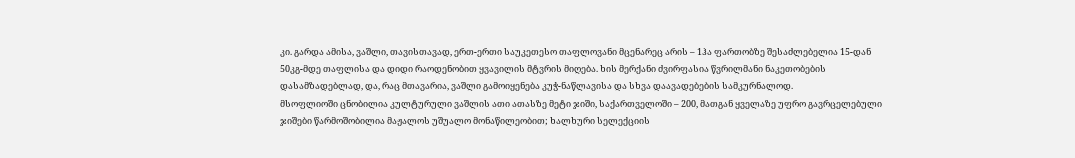კი. გარდა ამისა, ვაშლი, თავისთავად, ერთ-ერთი საუკეთესო თაფლოვანი მცენარეც არის – 1ჰა ფართობზე შესაძლებელია 15-დან 50კგ-მდე თაფლისა და დიდი რაოდენობით ყვავილის მტვრის მიღება. ხის მერქანი ძვირფასია წვრილმანი ნაკეთობების დასამზადებლად, და, რაც მთავარია, ვაშლი გამოიყენება კუჭ-ნაწლავისა და სხვა დაავადებების სამკურნალოდ.
მსოფლიოში ცნობილია კულტურული ვაშლის ათი ათასზე მეტი ჯიში, საქართველოში – 200, მათგან ყველაზე უფრო გავრცელებული ჯიშები წარმოშობილია მაჟალოს უშუალო მონაწილეობით; ხალხური სელექციის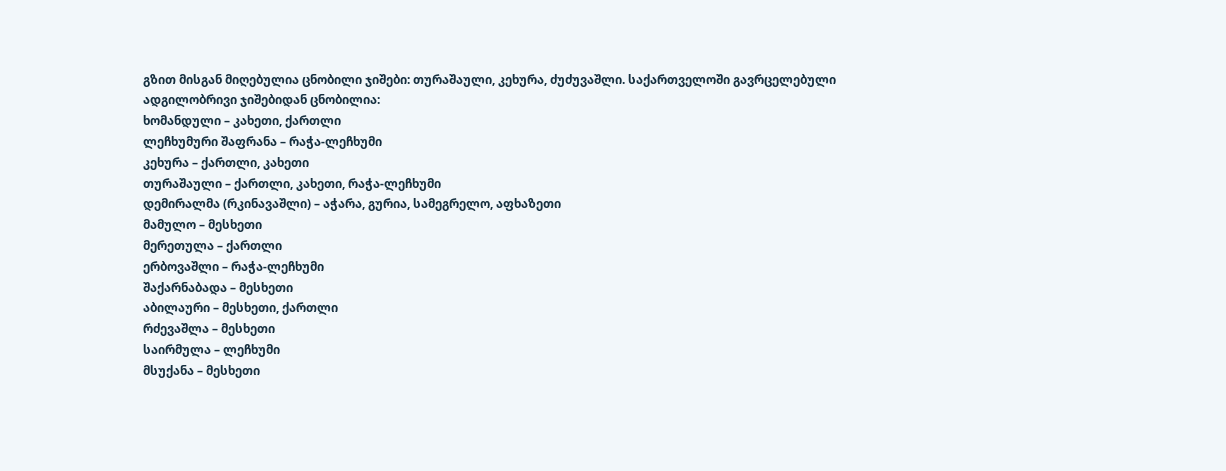გზით მისგან მიღებულია ცნობილი ჯიშები: თურაშაული, კეხურა, ძუძუვაშლი. საქართველოში გავრცელებული ადგილობრივი ჯიშებიდან ცნობილია:
ხომანდული – კახეთი, ქართლი
ლეჩხუმური შაფრანა – რაჭა-ლეჩხუმი
კეხურა – ქართლი, კახეთი
თურაშაული – ქართლი, კახეთი, რაჭა-ლეჩხუმი
დემირალმა (რკინავაშლი) – აჭარა, გურია, სამეგრელო, აფხაზეთი
მამულო – მესხეთი
მერეთულა – ქართლი
ერბოვაშლი – რაჭა-ლეჩხუმი
შაქარნაბადა – მესხეთი
აბილაური – მესხეთი, ქართლი
რძევაშლა – მესხეთი
საირმულა – ლეჩხუმი
მსუქანა – მესხეთი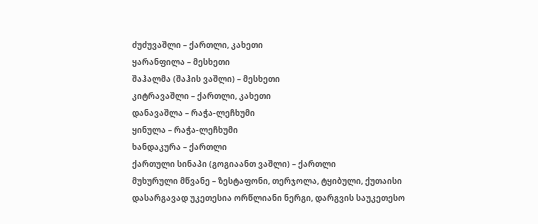ძუძუვაშლი – ქართლი, კახეთი
ყარანფილა – მესხეთი
შაჰალმა (შაჰის ვაშლი) – მესხეთი
კიტრავაშლი – ქართლი, კახეთი
დანავაშლა – რაჭა-ლეჩხუმი
ყინულა – რაჭა-ლეჩხუმი
ხანდაკურა – ქართლი
ქართული სინაპი (გოგიაანთ ვაშლი) – ქართლი
მუხურული მწვანე – ზესტაფონი, თერჯოლა, ტყიბული, ქუთაისი
დასარგავად უკეთესია ორწლიანი ნერგი, დარგვის საუკეთესო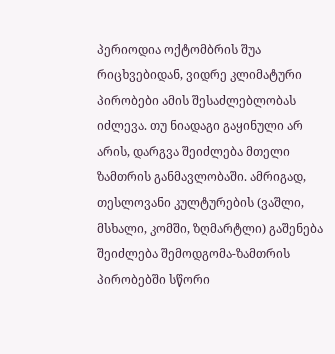პერიოდია ოქტომბრის შუა რიცხვებიდან, ვიდრე კლიმატური პირობები ამის შესაძლებლობას იძლევა. თუ ნიადაგი გაყინული არ არის, დარგვა შეიძლება მთელი ზამთრის განმავლობაში. ამრიგად, თესლოვანი კულტურების (ვაშლი, მსხალი, კომში, ზღმარტლი) გაშენება შეიძლება შემოდგომა-ზამთრის პირობებში სწორი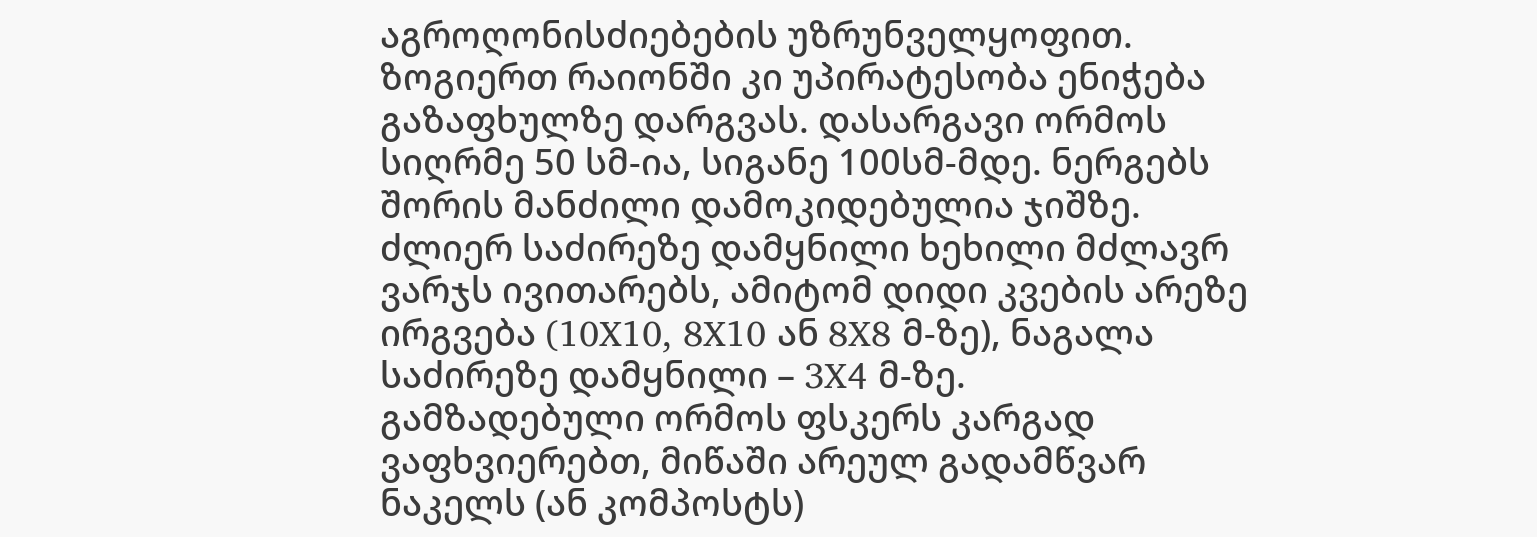აგროღონისძიებების უზრუნველყოფით. ზოგიერთ რაიონში კი უპირატესობა ენიჭება გაზაფხულზე დარგვას. დასარგავი ორმოს სიღრმე 50 სმ-ია, სიგანე 100სმ-მდე. ნერგებს შორის მანძილი დამოკიდებულია ჯიშზე. ძლიერ საძირეზე დამყნილი ხეხილი მძლავრ ვარჯს ივითარებს, ამიტომ დიდი კვების არეზე ირგვება (10X10, 8X10 ან 8X8 მ-ზე), ნაგალა საძირეზე დამყნილი – 3X4 მ-ზე.
გამზადებული ორმოს ფსკერს კარგად ვაფხვიერებთ, მიწაში არეულ გადამწვარ ნაკელს (ან კომპოსტს)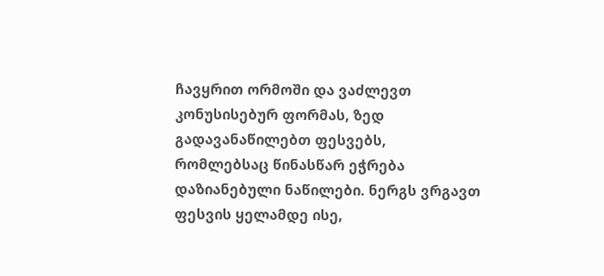ჩავყრით ორმოში და ვაძლევთ კონუსისებურ ფორმას, ზედ გადავანაწილებთ ფესვებს, რომლებსაც წინასწარ ეჭრება დაზიანებული ნაწილები. ნერგს ვრგავთ ფესვის ყელამდე ისე,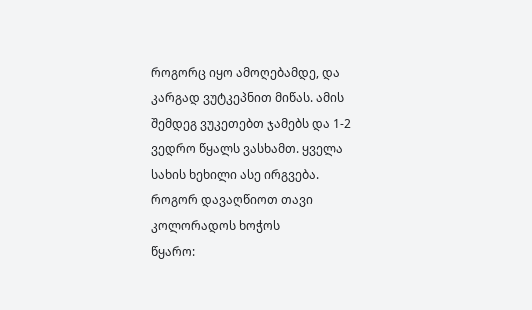როგორც იყო ამოღებამდე, და კარგად ვუტკეპნით მიწას. ამის შემდეგ ვუკეთებთ ჯამებს და 1-2 ვედრო წყალს ვასხამთ. ყველა სახის ხეხილი ასე ირგვება.
როგორ დავაღწიოთ თავი კოლორადოს ხოჭოს
წყარო: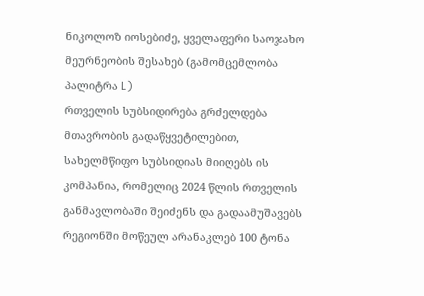ნიკოლოზ იოსებიძე, ყველაფერი საოჯახო მეურნეობის შესახებ (გამომცემლობა პალიტრა L)
რთველის სუბსიდირება გრძელდება
მთავრობის გადაწყვეტილებით, სახელმწიფო სუბსიდიას მიიღებს ის კომპანია, რომელიც 2024 წლის რთველის განმავლობაში შეიძენს და გადაამუშავებს რეგიონში მოწეულ არანაკლებ 100 ტონა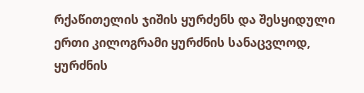რქაწითელის ჯიშის ყურძენს და შესყიდული ერთი კილოგრამი ყურძნის სანაცვლოდ, ყურძნის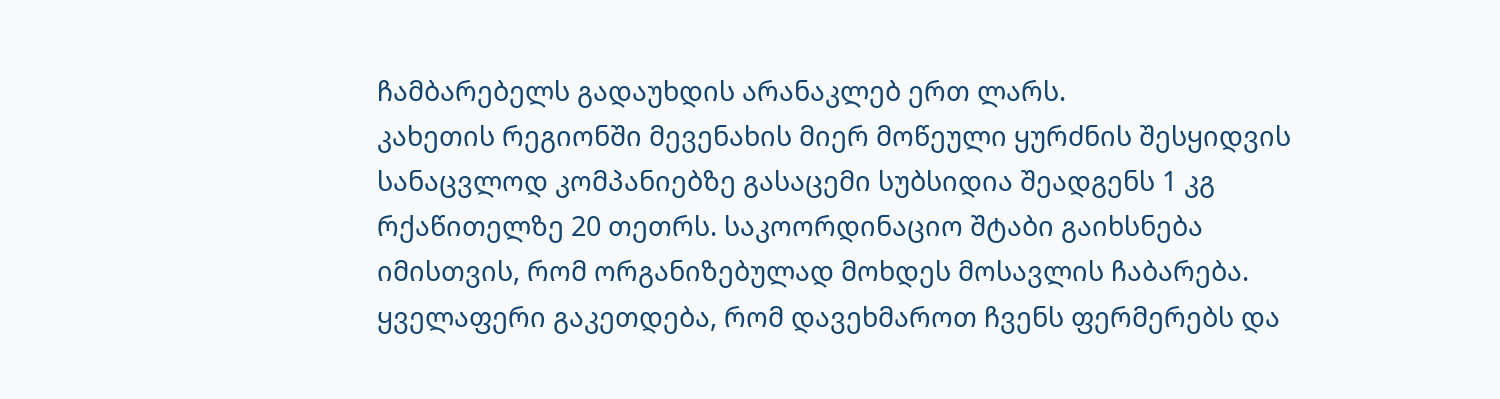ჩამბარებელს გადაუხდის არანაკლებ ერთ ლარს.
კახეთის რეგიონში მევენახის მიერ მოწეული ყურძნის შესყიდვის სანაცვლოდ კომპანიებზე გასაცემი სუბსიდია შეადგენს 1 კგ რქაწითელზე 20 თეთრს. საკოორდინაციო შტაბი გაიხსნება იმისთვის, რომ ორგანიზებულად მოხდეს მოსავლის ჩაბარება. ყველაფერი გაკეთდება, რომ დავეხმაროთ ჩვენს ფერმერებს და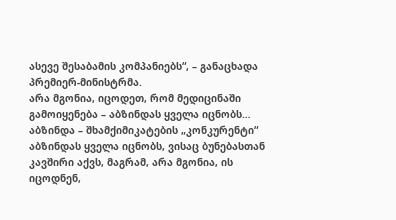ასევე შესაბამის კომპანიებს“, – განაცხადა პრემიერ-მინისტრმა.
არა მგონია, იცოდეთ, რომ მედიცინაში გამოიყენება – აბზინდას ყველა იცნობს…
აბზინდა – შხამქიმიკატების „კონკურენტი“
აბზინდას ყველა იცნობს, ვისაც ბუნებასთან კავშირი აქვს, მაგრამ, არა მგონია, ის იცოდნენ,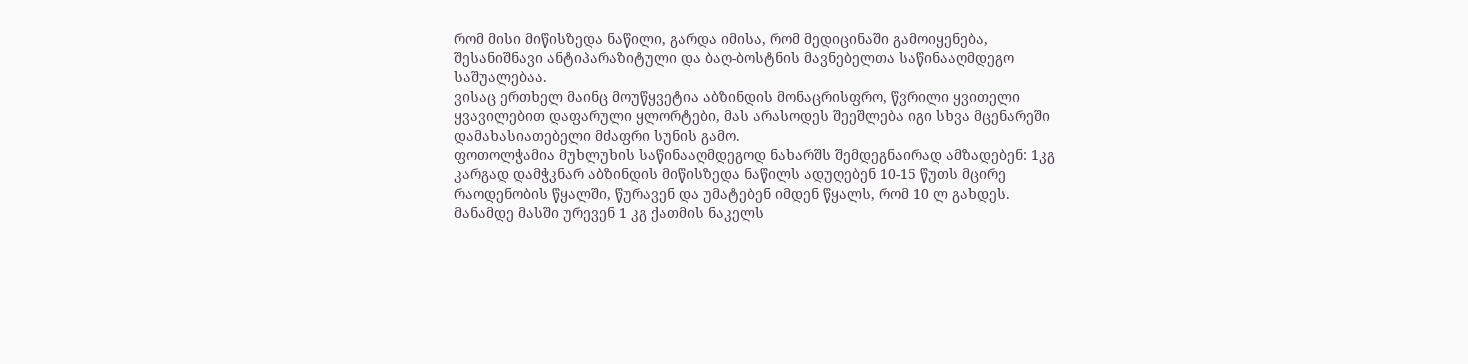რომ მისი მიწისზედა ნაწილი, გარდა იმისა, რომ მედიცინაში გამოიყენება, შესანიშნავი ანტიპარაზიტული და ბაღ-ბოსტნის მავნებელთა საწინააღმდეგო საშუალებაა.
ვისაც ერთხელ მაინც მოუწყვეტია აბზინდის მონაცრისფრო, წვრილი ყვითელი ყვავილებით დაფარული ყლორტები, მას არასოდეს შეეშლება იგი სხვა მცენარეში დამახასიათებელი მძაფრი სუნის გამო.
ფოთოლჭამია მუხლუხის საწინააღმდეგოდ ნახარშს შემდეგნაირად ამზადებენ: 1კგ კარგად დამჭკნარ აბზინდის მიწისზედა ნაწილს ადუღებენ 10-15 წუთს მცირე რაოდენობის წყალში, წურავენ და უმატებენ იმდენ წყალს, რომ 10 ლ გახდეს. მანამდე მასში ურევენ 1 კგ ქათმის ნაკელს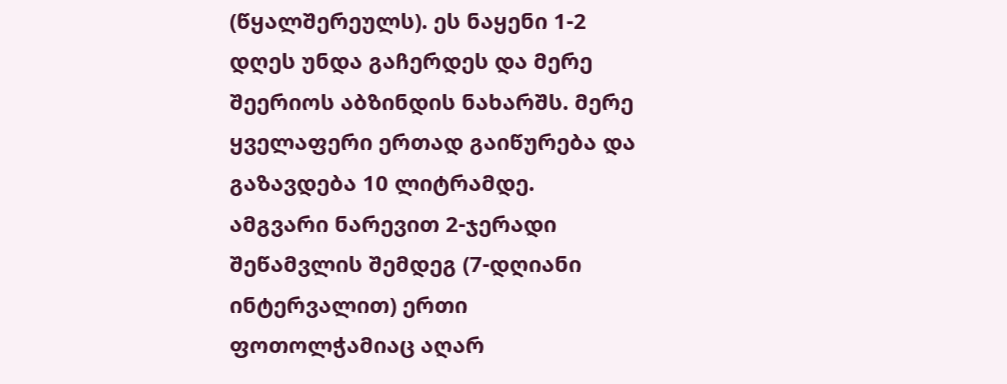(წყალშერეულს). ეს ნაყენი 1-2 დღეს უნდა გაჩერდეს და მერე შეერიოს აბზინდის ნახარშს. მერე ყველაფერი ერთად გაიწურება და გაზავდება 10 ლიტრამდე.
ამგვარი ნარევით 2-ჯერადი შეწამვლის შემდეგ (7-დღიანი ინტერვალით) ერთი ფოთოლჭამიაც აღარ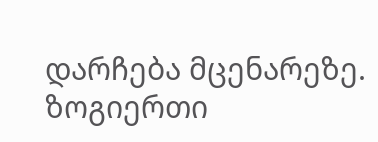დარჩება მცენარეზე.
ზოგიერთი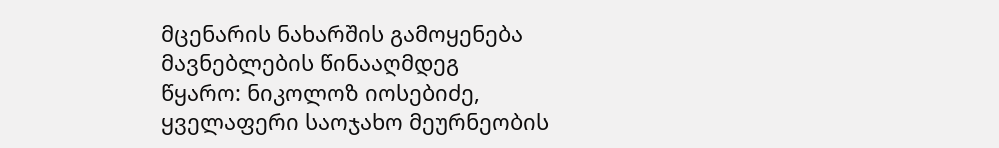მცენარის ნახარშის გამოყენება მავნებლების წინააღმდეგ
წყარო: ნიკოლოზ იოსებიძე, ყველაფერი საოჯახო მეურნეობის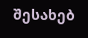შესახებ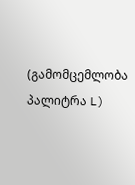(გამომცემლობა პალიტრა L)